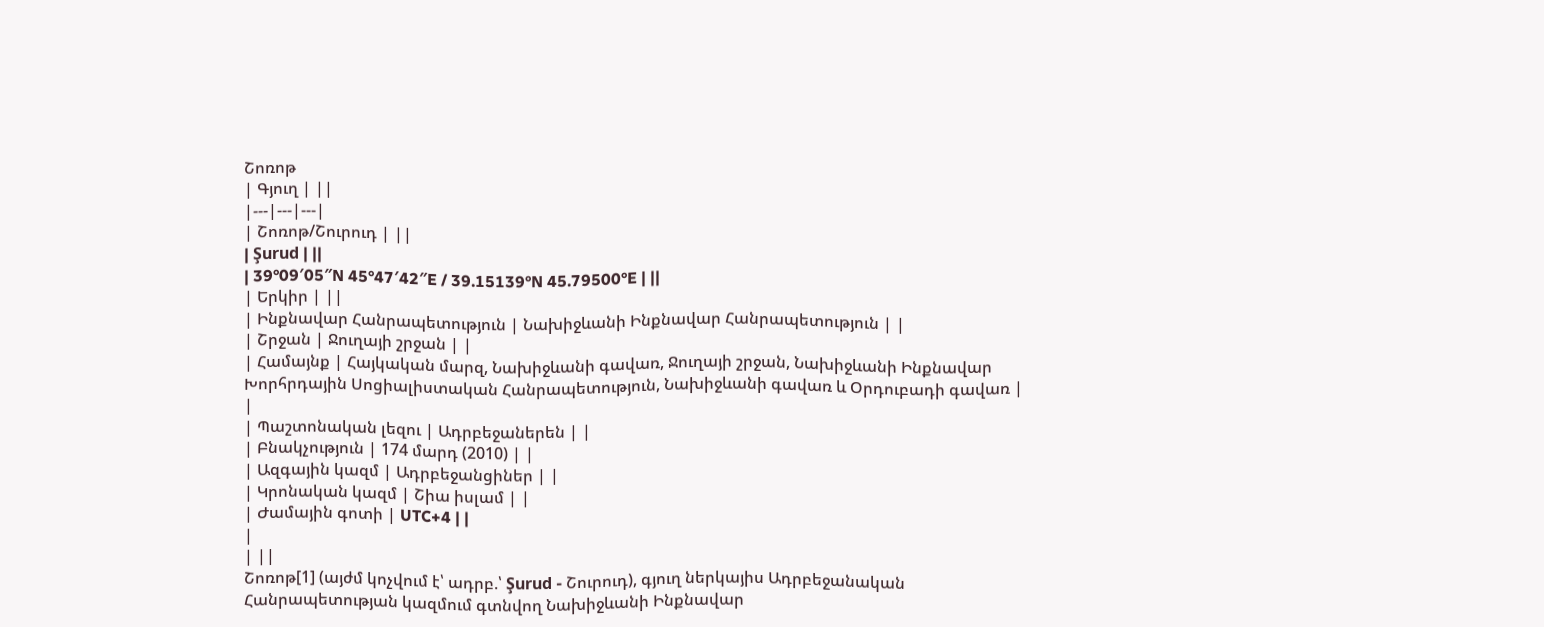Շոռոթ
| Գյուղ | ||
|---|---|---|
| Շոռոթ/Շուրուդ | ||
| Şurud | ||
| 39°09′05″N 45°47′42″E / 39.15139°N 45.79500°E | ||
| Երկիր | ||
| Ինքնավար Հանրապետություն | Նախիջևանի Ինքնավար Հանրապետություն | |
| Շրջան | Ջուղայի շրջան | |
| Համայնք | Հայկական մարզ, Նախիջևանի գավառ, Ջուղայի շրջան, Նախիջևանի Ինքնավար Խորհրդային Սոցիալիստական Հանրապետություն, Նախիջևանի գավառ և Օրդուբադի գավառ | |
| Պաշտոնական լեզու | Ադրբեջաներեն | |
| Բնակչություն | 174 մարդ (2010) | |
| Ազգային կազմ | Ադրբեջանցիներ | |
| Կրոնական կազմ | Շիա իսլամ | |
| Ժամային գոտի | UTC+4 | |
|
| ||
Շոռոթ[1] (այժմ կոչվում է՝ ադրբ.՝ Şurud - Շուրուդ), գյուղ ներկայիս Ադրբեջանական Հանրապետության կազմում գտնվող Նախիջևանի Ինքնավար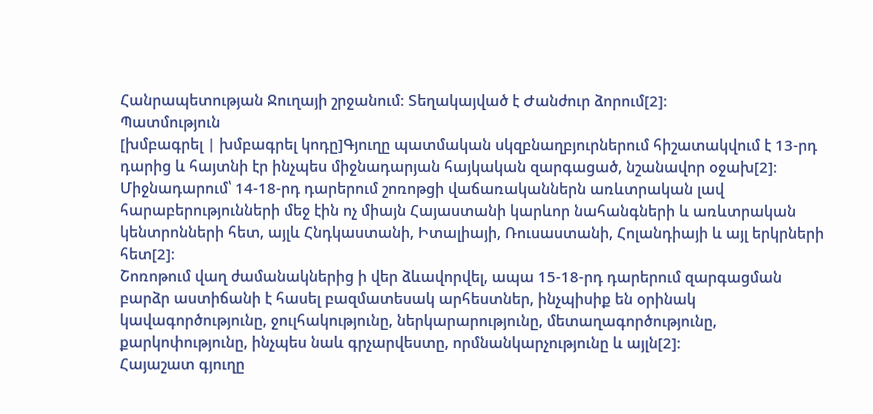Հանրապետության Ջուղայի շրջանում։ Տեղակայված է Ժանժուր ձորում[2]։
Պատմություն
[խմբագրել | խմբագրել կոդը]Գյուղը պատմական սկզբնաղբյուրներում հիշատակվում է 13-րդ դարից և հայտնի էր ինչպես միջնադարյան հայկական զարգացած, նշանավոր օջախ[2]։
Միջնադարում՝ 14-18-րդ դարերում շոռոթցի վաճառականներն առևտրական լավ հարաբերությունների մեջ էին ոչ միայն Հայաստանի կարևոր նահանգների և առևտրական կենտրոնների հետ, այլև Հնդկաստանի, Իտալիայի, Ռուսաստանի, Հոլանդիայի և այլ երկրների հետ[2]։
Շոռոթում վաղ ժամանակներից ի վեր ձևավորվել, ապա 15-18-րդ դարերում զարգացման բարձր աստիճանի է հասել բազմատեսակ արհեստներ, ինչպիսիք են օրինակ կավագործությունը, ջուլհակությունը, ներկարարությունը, մետաղագործությունը, քարկոփությունը, ինչպես նաև գրչարվեստը, որմնանկարչությունը և այլն[2]։
Հայաշատ գյուղը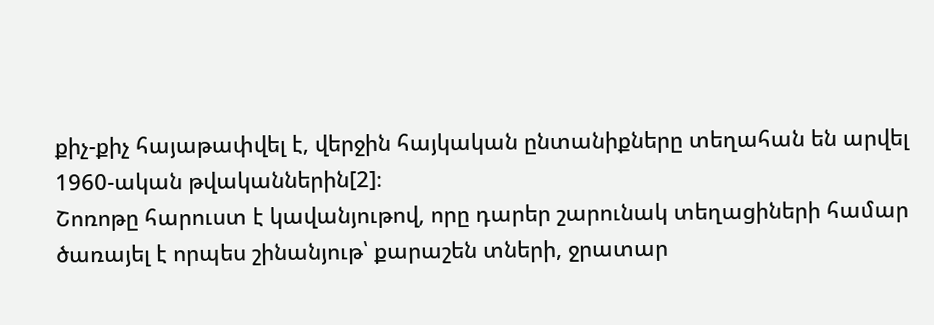քիչ-քիչ հայաթափվել է, վերջին հայկական ընտանիքները տեղահան են արվել 1960-ական թվականներին[2]։
Շոռոթը հարուստ է կավանյութով, որը դարեր շարունակ տեղացիների համար ծառայել է որպես շինանյութ՝ քարաշեն տների, ջրատար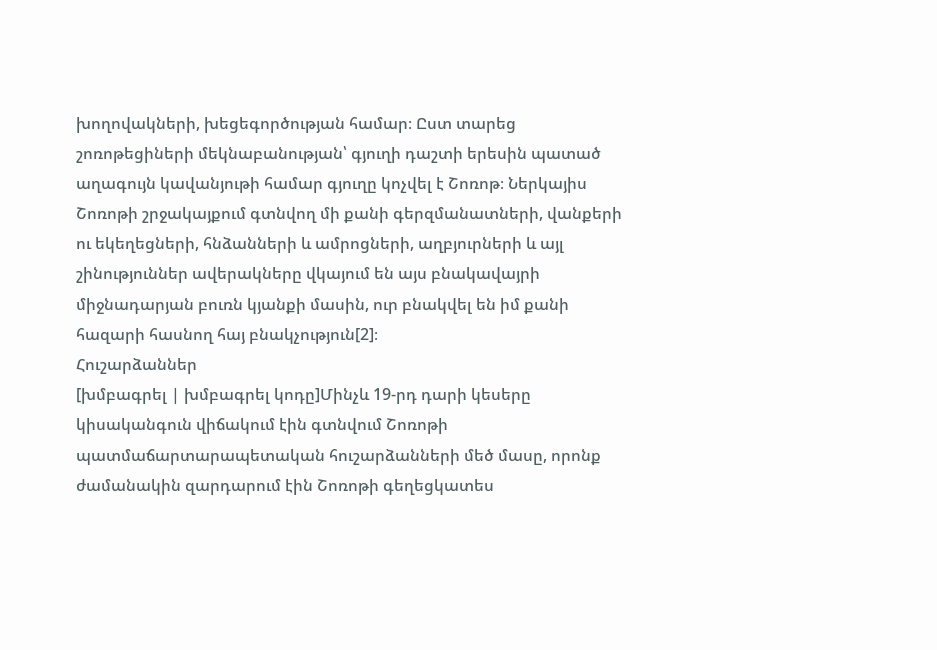խողովակների, խեցեգործության համար։ Ըստ տարեց շոռոթեցիների մեկնաբանության՝ գյուղի դաշտի երեսին պատած աղագույն կավանյութի համար գյուղը կոչվել է Շոռոթ։ Ներկայիս Շոռոթի շրջակայքում գտնվող մի քանի գերզմանատների, վանքերի ու եկեղեցների, հնձանների և ամրոցների, աղբյուրների և այլ շինություններ ավերակները վկայում են այս բնակավայրի միջնադարյան բուռն կյանքի մասին, ուր բնակվել են իմ քանի հազարի հասնող հայ բնակչություն[2]։
Հուշարձաններ
[խմբագրել | խմբագրել կոդը]Մինչև 19-րդ դարի կեսերը կիսականգուն վիճակում էին գտնվում Շոռոթի պատմաճարտարապետական հուշարձանների մեծ մասը, որոնք ժամանակին զարդարում էին Շոռոթի գեղեցկատես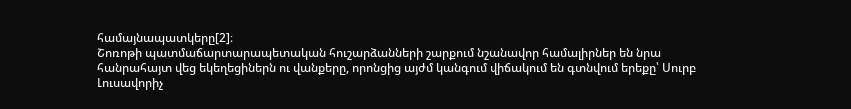համայնապատկերը[2]։
Շոռոթի պատմաճարտարապետական հուշարձանների շարքում նշանավոր համալիրներ են նրա հանրահայտ վեց եկեղեցիներն ու վանքերը, որոնցից այժմ կանգում վիճակում են գտնվում երեքը՝ Սուրբ Լուսավորիչ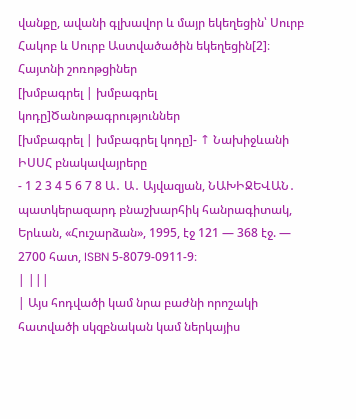վանքը, ավանի գլխավոր և մայր եկեղեցին՝ Սուրբ Հակոբ և Սուրբ Աստվածածին եկեղեցին[2]։
Հայտնի շոռոթցիներ
[խմբագրել | խմբագրել կոդը]Ծանոթագրություններ
[խմբագրել | խմբագրել կոդը]- ↑ Նախիջևանի ԻՍՍՀ բնակավայրերը
- 1 2 3 4 5 6 7 8 Ա․ Ա․ Այվազյան, ՆԱԽԻՋԵՎԱՆ․ պատկերազարդ բնաշխարհիկ հանրագիտակ, Երևան, «Հուշարձան», 1995, էջ 121 — 368 էջ. — 2700 հատ, ISBN 5-8079-0911-9։
| |||
| Այս հոդվածի կամ նրա բաժնի որոշակի հատվածի սկզբնական կամ ներկայիս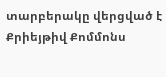տարբերակը վերցված է Քրիեյթիվ Քոմմոնս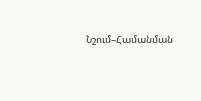Նշում–Համանման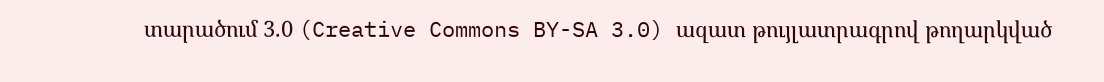տարածում 3.0 (Creative Commons BY-SA 3.0) ազատ թույլատրագրով թողարկված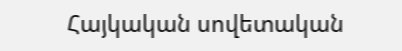Հայկական սովետական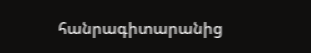հանրագիտարանից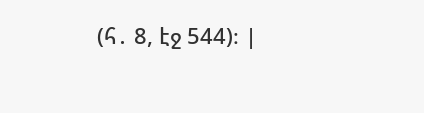(հ․ 8, էջ 544)։ |